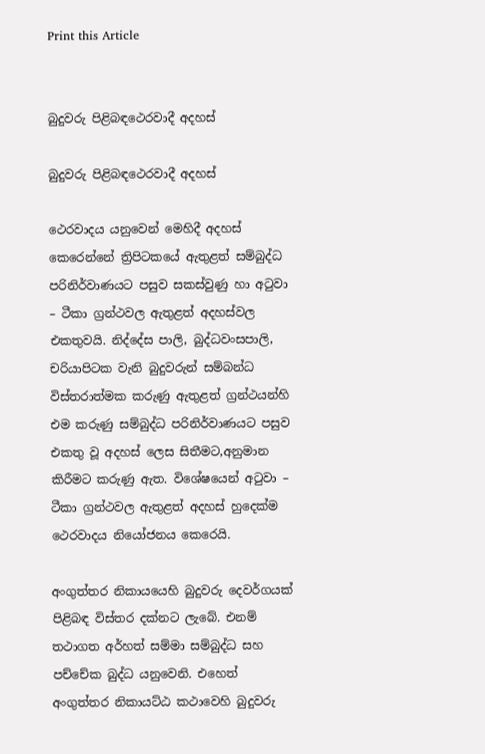Print this Article


බුදුවරු පිළිබඳථෙරවාදී අදහස්

බුදුවරු පිළිබඳථෙරවාදී අදහස්

ථෙරවාදය යනුවෙන් මෙහිදී අදහස් කෙරෙන්නේ ත්‍රිපිටකයේ ඇතුළත් සම්බුද්ධ පරිනිර්වාණයට පසුව සකස්වුණු හා අටුවා – ටීකා ග්‍රන්ථවල ඇතුළත් අදහස්වල එකතුවයි. නිද්දේස පාලි, බුද්ධවංසපාලි, චරියාපිටක වැනි බුදුවරුන් සම්බන්ධ විස්තරාත්මක කරුණු ඇතුළත් ග්‍රන්ථයන්හි එම කරුණු සම්බුද්ධ පරිනිර්වාණයට පසුව එකතු වූ අදහස් ලෙස සිතීමට,අනුමාන කිරීමට කරුණු ඇත. විශේෂයෙන් අටුවා – ටීකා ග්‍රන්ථවල ඇතුළත් අදහස් හුදෙක්ම ථෙරවාදය නියෝජනය කෙරෙයි.

අංගුත්තර නිකායයෙහි බුදුවරු දෙවර්ගයක් පිළිබඳ විස්තර දක්නට ලැබේ. එනම් තථාගත අර්හත් සම්මා සම්බුද්ධ සහ පච්චේක බුද්ධ යනුවෙනි. එහෙත් අංගුත්තර නිකායට්ඨ කථාවෙහි බුදුවරු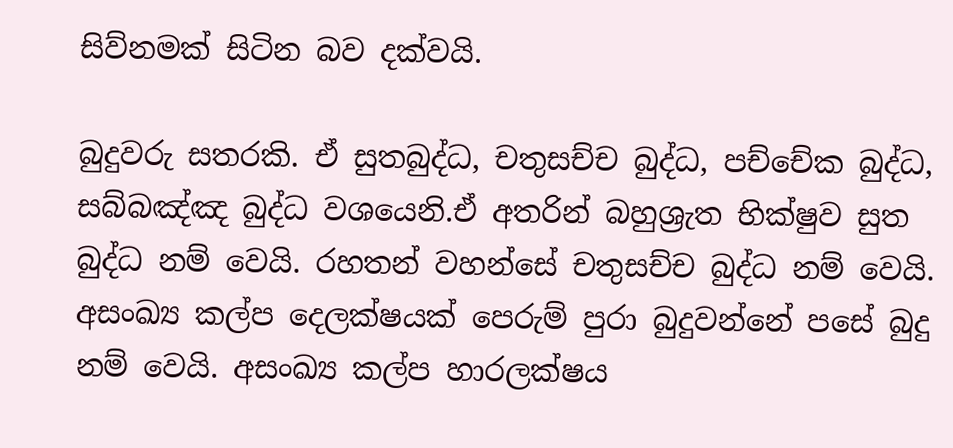සිව්නමක් සිටින බව දක්වයි.

බුදුවරු සතරකි. ඒ සුතබුද්ධ, චතුසච්ච බුද්ධ, පච්චේක බුද්ධ, සබ්බඤ්ඤ බුද්ධ වශයෙනි.ඒ අතරින් බහුශ්‍රැත භික්ෂුව සුත බුද්ධ නම් වෙයි. රහතන් වහන්සේ චතුසච්ච බුද්ධ නම් වෙයි. අසංඛ්‍ය කල්ප දෙලක්ෂයක් පෙරුම් පුරා බුදුවන්නේ පසේ බුදු නම් වෙයි. අසංඛ්‍ය කල්ප හාරලක්ෂය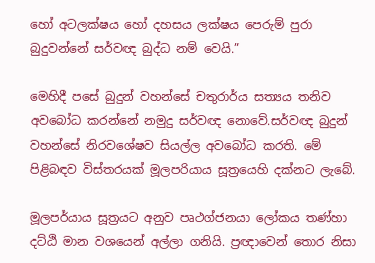හෝ අටලක්ෂය හෝ දහසය ලක්ෂය පෙරුම් පුරා බුදුවන්නේ සර්වඥ බුද්ධ නම් වෙයි.”

මෙහිදී පසේ බුදුන් වහන්සේ චතුරාර්ය සත්‍යය තනිව අවබෝධ කරන්නේ නමුදු සර්වඥ නොවේ.සර්වඥ බුදුන් වහන්සේ නිරවශේෂව සියල්ල අවබෝධ කරති. මේ පිළිබඳව විස්තරයක් මූලපරියාය සූත්‍රයෙහි දක්නට ලැබේ.

මූලපර්යාය සූත්‍රයට අනුව පෘථග්ජනයා ලෝකය තණ්හා දට්ඨි මාන වශයෙන් අල්ලා ගනියි. ප්‍රඥාවෙන් තොර නිසා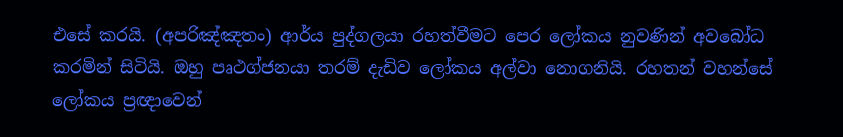එසේ කරයි. (අපරිඤ්ඤතං) ආර්ය පුද්ගලයා රහත්වීමට පෙර ලෝකය නුවණින් අවබෝධ කරමින් සිටියි. ඔහු පෘථග්ජනයා තරම් දැඩිව ලෝකය අල්වා නොගනියි. රහතන් වහන්සේ ලෝකය ප්‍රඥාවෙන්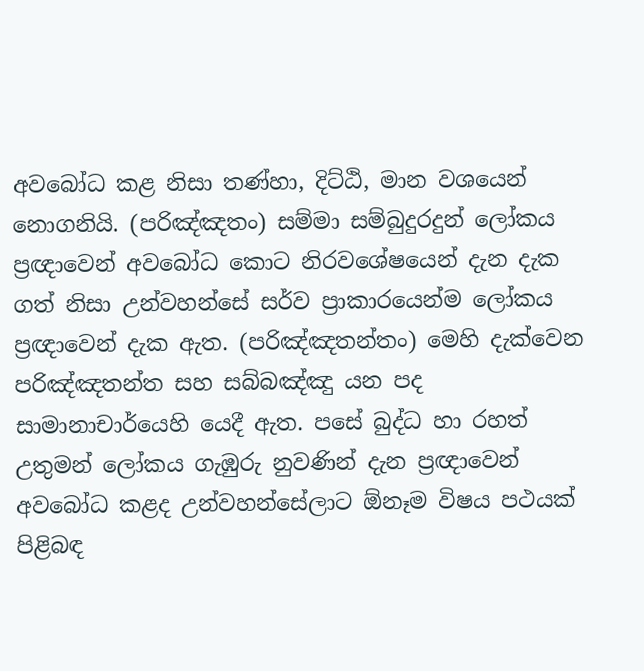අවබෝධ කළ නිසා තණ්හා, දිට්ඨි, මාන වශයෙන් නොගනියි. (පරිඤ්ඤතං) සම්මා සම්බුදුරදුන් ලෝකය ප්‍රඥාවෙන් අවබෝධ කොට නිරවශේෂයෙන් දැන දැක ගත් නිසා උන්වහන්සේ සර්ව ප්‍රාකාරයෙන්ම ලෝකය ප්‍රඥාවෙන් දැක ඇත. (පරිඤ්ඤතන්තං) මෙහි දැක්වෙන පරිඤ්ඤතන්ත සහ සබ්බඤ්ඤු යන පද සාමානාචාර්යෙහි යෙදී ඇත. පසේ බුද්ධ හා රහත් උතුමන් ලෝකය ගැඹුරු නුවණින් දැන ප්‍රඥාවෙන් අවබෝධ කළද උන්වහන්සේලාට ඕනෑම විෂය පථයක් පිළිබඳ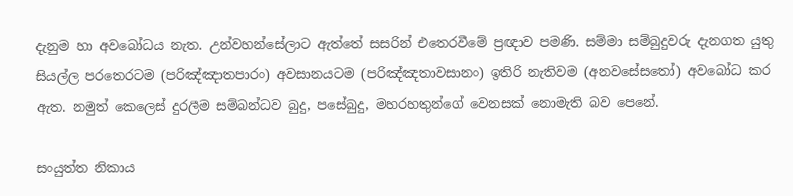දැනුම හා අවබෝධය නැත. උන්වහන්සේලාට ඇත්තේ සසරින් එතෙරවීමේ ප්‍රඥාව පමණි. සම්මා සම්බුදුවරු දැනගත යුතු සියල්ල පරතෙරටම (පරිඤ්ඤාතපාරං) අවසානයටම (පරිඤ්ඤතාවසානං) ඉතිරි නැතිවම (අනවසේසතෝ) අවබෝධ කර ඇත. නමුත් කෙලෙස් දුරලීම සම්බන්ධව බුදු, පසේබුදු, මහරහතුන්ගේ වෙනසක් නොමැති බව පෙනේ.

සංයුත්ත නිකාය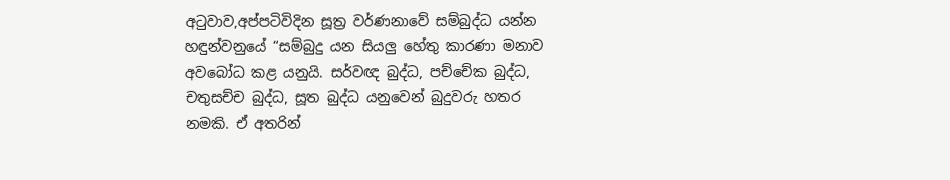අටුවාව,අප්පටිවිදින සූත්‍ර වර්ණනාවේ සම්බුද්ධ යන්න හඳුන්වනුයේ “සම්බුදු යන සියලු හේතු කාරණා මනාව අවබෝධ කළ යනුයි. සර්වඥ බුද්ධ, පච්චේක බුද්ධ, චතුසච්ච බුද්ධ, සූත බුද්ධ යනුවෙන් බුදුවරු හතර නමකි. ඒ අතරින්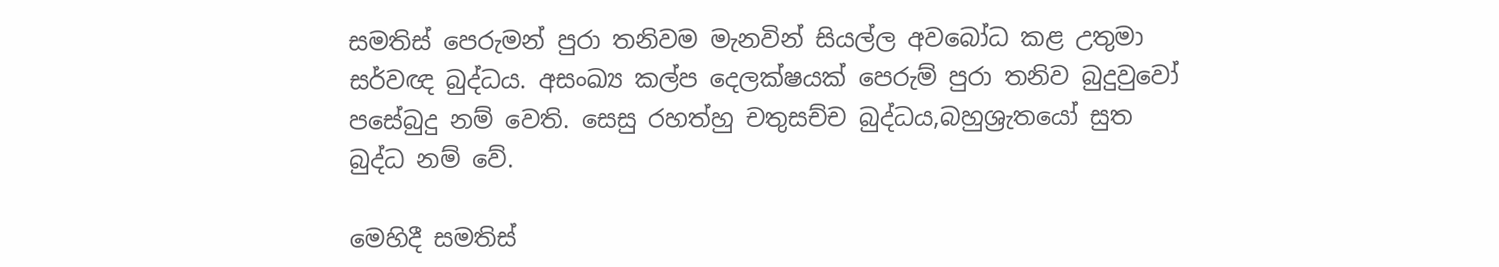සමතිස් පෙරුමන් පුරා තනිවම මැනවින් සියල්ල අවබෝධ කළ උතුමා සර්වඥ බුද්ධය. අසංඛ්‍ය කල්ප දෙලක්ෂයක් පෙරුම් පුරා තනිව බුදුවුවෝ පසේබුදු නම් වෙති. සෙසු රහත්හු චතුසච්ච බුද්ධය,බහුශ්‍රැතයෝ සුත බුද්ධ නම් වේ.

මෙහිදී සමතිස්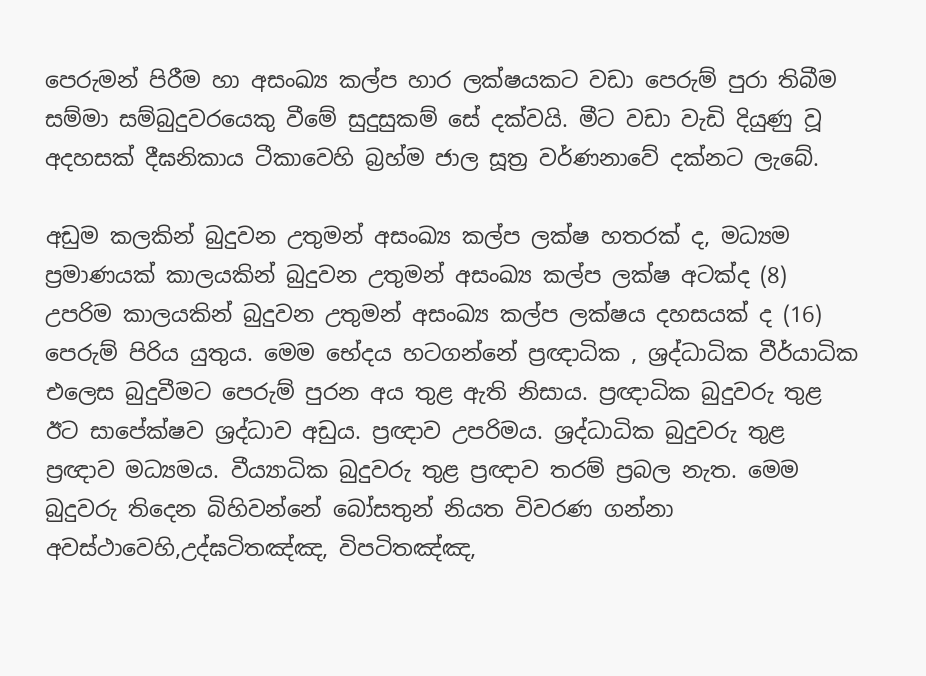පෙරුමන් පිරීම හා අසංඛ්‍ය කල්ප හාර ලක්ෂයකට වඩා පෙරුම් පුරා තිබීම සම්මා සම්බුදුවරයෙකු වීමේ සුදුසුකම් සේ දක්වයි. මීට වඩා වැඩි දියුණු වූ අදහසක් දීඝනිකාය ටීකාවෙහි බ්‍රහ්ම ජාල සූත්‍ර වර්ණනාවේ දක්නට ලැබේ.

අඩුම කලකින් බුදුවන උතුමන් අසංඛ්‍ය කල්ප ලක්ෂ හතරක් ද, මධ්‍යම ප්‍රමාණයක් කාලයකින් බුදුවන උතුමන් අසංඛ්‍ය කල්ප ලක්ෂ අටක්ද (8) උපරිම කාලයකින් බුදුවන උතුමන් අසංඛ්‍ය කල්ප ලක්ෂය දහසයක් ද (16) පෙරුම් පිරිය යුතුය. මෙම භේදය හටගන්නේ ප්‍රඥාධික , ශ්‍රද්ධාධික වීර්යාධික එලෙස බුදුවීමට පෙරුම් පුරන අය තුළ ඇති නිසාය. ප්‍රඥාධික බුදුවරු තුළ ඊට සාපේක්ෂව ශ්‍රද්ධාව අඩුය. ප්‍රඥාව උපරිමය. ශ්‍රද්ධාධික බුදුවරු තුළ ප්‍රඥාව මධ්‍යමය. වීය්‍යාධික බුදුවරු තුළ ප්‍රඥාව තරම් ප්‍රබල නැත. මෙම බුදුවරු තිදෙන බිහිවන්නේ බෝසතුන් නියත විවරණ ගන්නා අවස්ථාවෙහි,උද්ඝටිතඤ්ඤ, විපටිතඤ්ඤ,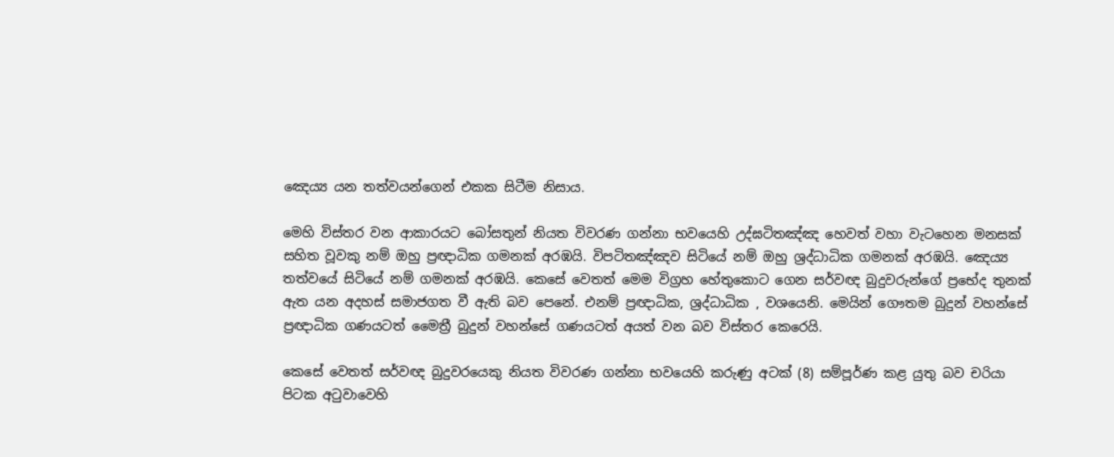ඤෙය්‍ය යන තත්වයන්ගෙන් එකක සිටීම නිසාය.

මෙහි විස්තර වන ආකාරයට බෝසතුන් නියත විවරණ ගන්නා භවයෙහි උද්ඝටිතඤ්ඤ හෙවත් වහා වැටහෙන මනසක් සහිත වූවකු නම් ඔහු ප්‍රඥාධික ගමනක් අරඹයි. විපටිතඤ්ඤව සිටියේ නම් ඔහු ශ්‍රද්ධාධික ගමනක් අරඹයි. ඤෙය්‍ය තත්වයේ සිටියේ නම් ගමනක් අරඹයි. කෙසේ වෙතත් මෙම විග්‍රහ හේතුකොට ගෙන සර්වඥ බුදුවරුන්ගේ ප්‍රභේද තුනක් ඇත යන අදහස් සමාජගත වී ඇති බව පෙනේ. එනම් ප්‍රඥාධික, ශ්‍රද්ධාධික , වශයෙනි. මෙයින් ගෞතම බුදුන් වහන්සේ ප්‍රඥාධික ගණයටත් මෛත්‍රී බුදුන් වහන්සේ ගණයටත් අයත් වන බව විස්තර කෙරෙයි.

කෙසේ වෙතත් සර්වඥ බුදුවරයෙකු නියත විවරණ ගන්නා භවයෙහි කරුණු අටක් (8) සම්පූර්ණ කළ යුතු බව චරියා පිටක අටුවාවෙහි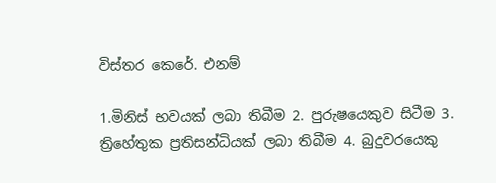විස්තර කෙරේ. එනම්

1.මිනිස් භවයක් ලබා තිබීම 2. පුරුෂයෙකුව සිටීම 3. ත්‍රිහේතුක ප්‍රතිසන්ධියක් ලබා තිබීම 4. බුදුවරයෙකු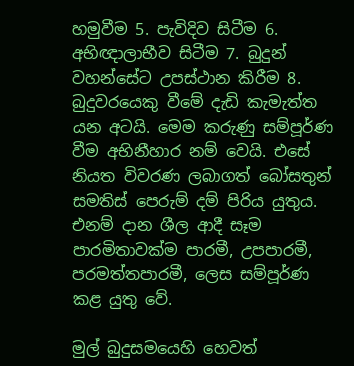හමුවීම 5. පැවිදිව සිටීම 6. අභිඥාලාභීව සිටීම 7. බුදුන් වහන්සේට උපස්ථාන කිරීම 8. බුදුවරයෙකු වීමේ දැඩි කැමැත්ත යන අටයි. මෙම කරුණු සම්පූර්ණ වීම අභිනීහාර නම් වෙයි. එසේ නියත විවරණ ලබාගත් බෝසතුන් සමතිස් පෙරුම් දම් පිරිය යුතුය. එනම් දාන ශීල ආදී සෑම පාරමිතාවක්ම පාරමී, උපපාරමී, පරමත්තපාරමී, ලෙස සම්පූර්ණ කළ යුතු වේ.

මුල් බුදුසමයෙහි හෙවත්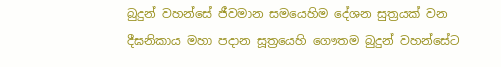බුදුන් වහන්සේ ජීවමාන සමයෙහිම දේශන සුත්‍රයක් වන දීඝනිකාය මහා පදාන සූත්‍රයෙහි ගෞතම බුදුන් වහන්සේට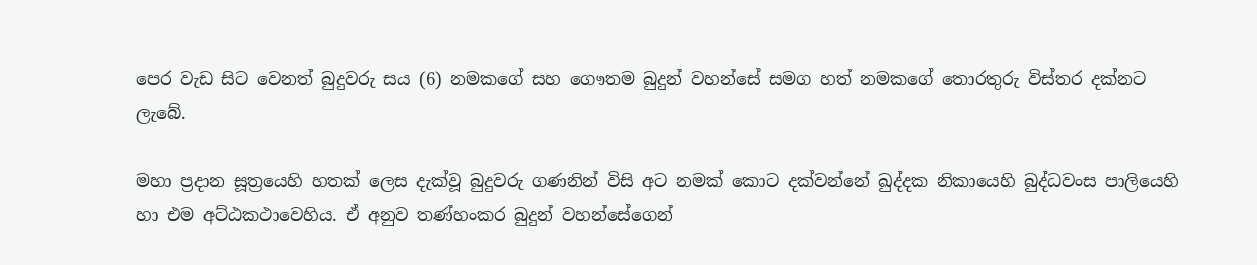පෙර වැඩ සිට වෙනත් බුදුවරු සය (6) නමකගේ සහ ගෞතම බුදුන් වහන්සේ සමග හත් නමකගේ තොරතුරු විස්තර දක්නට ලැබේ.

මහා ප්‍රදාන සූත්‍රයෙහි හතක් ලෙස දැක්වූ බුදුවරු ගණනින් විසි අට නමක් කොට දක්වන්නේ ඛුද්දක නිකායෙහි බුද්ධවංස පාලියෙහි හා එම අට්ඨකථාවෙහිය. ඒ අනුව තණ්හංකර බුදුන් වහන්සේගෙන්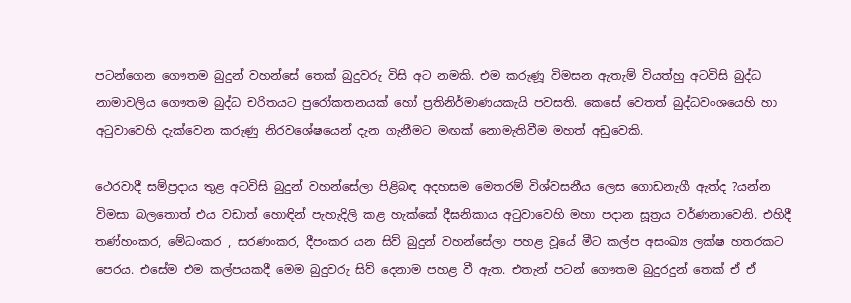පටන්ගෙන ගෞතම බුදුන් වහන්සේ තෙක් බුදුවරු විසි අට නමකි. එම කරුණූ විමසන ඇතැම් වියත්හු අටවිසි බුද්ධ නාමාවලිය ගෞතම බුද්ධ චරිතයට පුරෝකතනයක් හෝ ප්‍රතිනිර්මාණයකැයි පවසති. කෙසේ වෙතත් බුද්ධවංශයෙහි හා අටුවාවෙහි දැක්වෙන කරුණු නිරවශේෂයෙන් දැන ගැනීමට මඟක් නොමැතිවීම මහත් අඩුවෙකි.

ථෙරවාදී සම්ප්‍රදාය තුළ අටවිසි බුදුන් වහන්සේලා පිළිබඳ අදහසම මෙතරම් විශ්වසනීය ලෙස ගොඩනැගී ඇත්ද ?යන්න විමසා බලතොත් එය වඩාත් හොඳින් පැහැදිලි කළ හැක්කේ දීඝනිකාය අටුවාවෙහි මහා පදාන සූත්‍රය වර්ණනාවෙනි. එහිදී තණ්හංකර, මේධංකර , සරණංකර, දීපංකර යන සිව් බුදුන් වහන්සේලා පහළ වූයේ මීට කල්ප අසංඛ්‍ය ලක්ෂ හතරකට පෙරය. එසේම එම කල්පයකදී මෙම බුදුවරු සිව් දෙනාම පහළ වී ඇත. එතැන් පටන් ගෞතම බුදුරදුන් තෙක් ඒ ඒ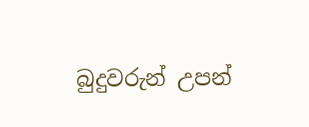බුදුවරුන් උපන්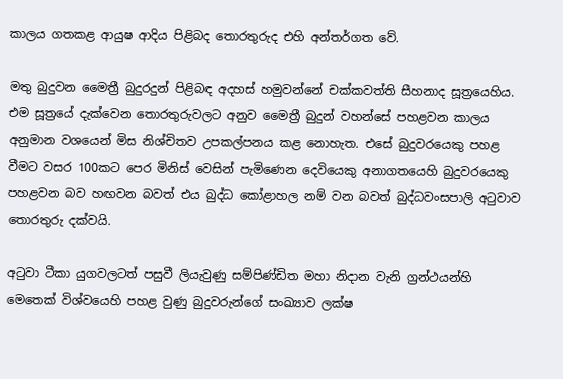කාලය ගතකළ ආයුෂ ආදිය පිළිබද තොරතුරුද එහි අන්තර්ගත වේ.

මතු බුදුවන මෛත්‍රී බුදුරදුන් පිළිබඳ අදහස් හමුවන්නේ චක්කවත්ති සීහනාද සූත්‍රයෙහිය. එම සූත්‍රයේ දැක්වෙන තොරතුරුවලට අනුව මෛත්‍රී බුදුන් වහන්සේ පහළවන කාලය අනුමාන වශයෙන් මිස නිශ්චිතව උපකල්පනය කළ නොහැත. එසේ බුදුවරයෙකු පහළ වීමට වසර 100කට පෙර මිනිස් වෙසින් පැමිණෙන දෙවියෙකු අනාගතයෙහි බුදුවරයෙකු පහළවන බව හඟවන බවත් එය බුද්ධ කෝළාහල නම් වන බවත් බුද්ධවංසපාලි අටුවාව තොරතුරු දක්වයි.

අටුවා ටීකා යුගවලටත් පසුවී ලියැවුණු සම්පිණ්ඩිත මහා නිදාන වැනි ග්‍රන්ථයන්හි මෙතෙක් විශ්වයෙහි පහළ වුණු බුදුවරුන්ගේ සංඛ්‍යාව ලක්ෂ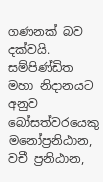ගණනක් බව දක්වයි. සම්පිණ්ඩිත මහා නිදානයට අනුව බෝසත්වරයෙකු මනෝප්‍රනිඨාන, වචී ප්‍රනිඨාන,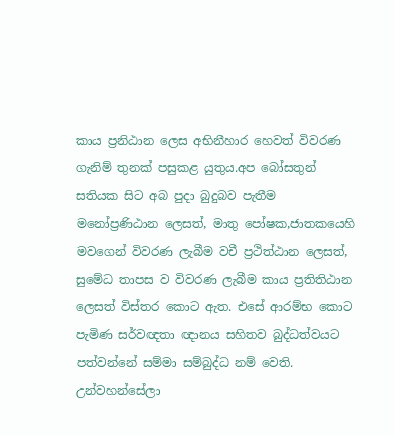කාය ප්‍රනිඨාන ලෙස අභිනීහාර හෙවත් විවරණ ගැනිම් තුනක් පසුකළ යුතුය.අප බෝසතුන් සතියක සිට අබ පුදා බුදුබව පැතීම මනෝප්‍රණිඨාන ලෙසත්, මාතු පෝෂක,ජාතකයෙහි මවගෙන් විවරණ ලැබීම වචී ප්‍රථිත්ඨාන ලෙසත්, සුමේධ තාපස ව විවරණ ලැබීම කාය ප්‍රතිතිඨාන ලෙසත් විස්තර කොට ඇත. එසේ ආරම්භ කොට පැමිණ සර්වඥතා ඥානය සහිතව බුද්ධත්වයට පත්වන්නේ සම්මා සම්බුද්ධ නම් වෙති. උන්වහන්සේලා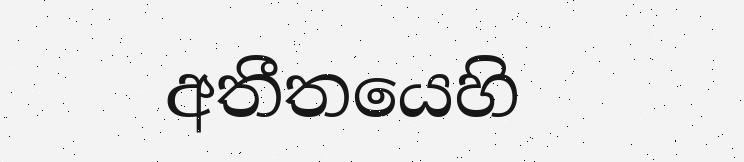අතීතයෙහි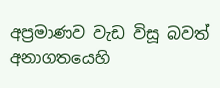අප්‍රමාණව වැඩ විසූ බවත් අනාගතයෙහි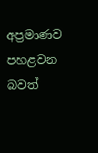අප්‍රමාණව පහළවන බවත්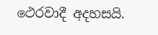ථෙරවාදී අදහසයි.